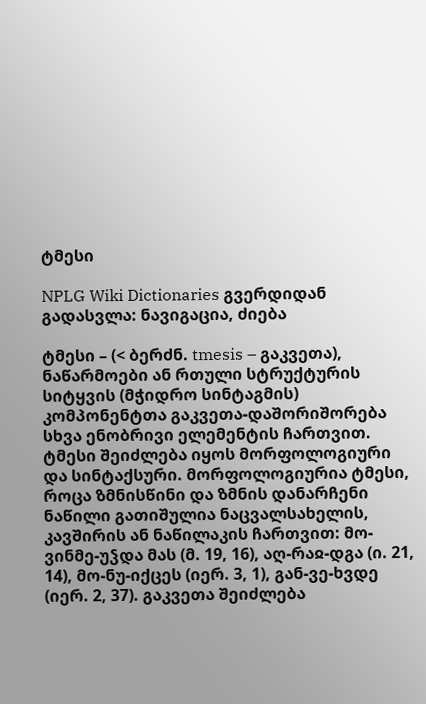ტმესი

NPLG Wiki Dictionaries გვერდიდან
გადასვლა: ნავიგაცია, ძიება

ტმესი – (< ბერძნ. tmesis – გაკვეთა), ნაწარმოები ან რთული სტრუქტურის სიტყვის (მჭიდრო სინტაგმის) კომპონენტთა გაკვეთა-დაშორიშორება სხვა ენობრივი ელემენტის ჩართვით. ტმესი შეიძლება იყოს მორფოლოგიური და სინტაქსური. მორფოლოგიურია ტმესი, როცა ზმნისწინი და ზმნის დანარჩენი ნაწილი გათიშულია ნაცვალსახელის, კავშირის ან ნაწილაკის ჩართვით: მო-ვინმე-უჴდა მას (მ. 19, 16), აღ-რაჲ-დგა (ი. 21, 14), მო-ნუ-იქცეს (იერ. 3, 1), გან-ვე-ხვდე (იერ. 2, 37). გაკვეთა შეიძლება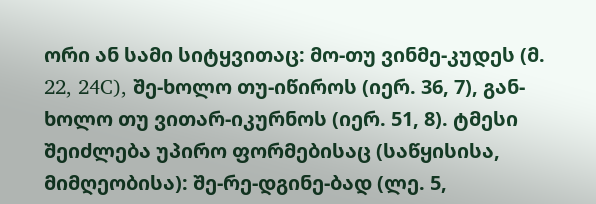ორი ან სამი სიტყვითაც: მო-თუ ვინმე-კუდეს (მ. 22, 24C), შე-ხოლო თუ-იწიროს (იერ. 36, 7), გან-ხოლო თუ ვითარ-იკურნოს (იერ. 51, 8). ტმესი შეიძლება უპირო ფორმებისაც (საწყისისა, მიმღეობისა): შე-რე-დგინე-ბად (ლე. 5,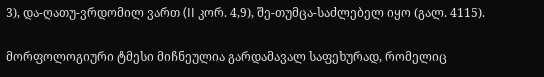3), და-ღათუ-ვრდომილ ვართ (II კორ. 4,9), შე-თუმცა-საძლებელ იყო (გალ. 4115).

მორფოლოგიური ტმესი მიჩნეულია გარდამავალ საფეხურად, რომელიც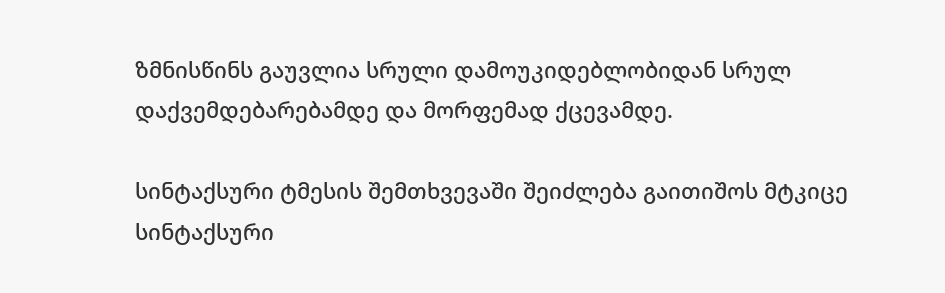ზმნისწინს გაუვლია სრული დამოუკიდებლობიდან სრულ დაქვემდებარებამდე და მორფემად ქცევამდე.

სინტაქსური ტმესის შემთხვევაში შეიძლება გაითიშოს მტკიცე სინტაქსური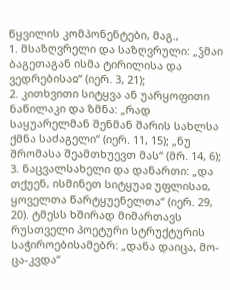წყვილის კომპონენტები, მაგ.,
1. მსაზღვრელი და საზღვრული: „ჴმაი ბაგეთაგან ისმა ტირილისა და ვედრებისაჲ“ (იერ. 3, 21);
2. კითხვითი სიტყვა ან უარყოფითი ნაწილაკი და ზმნა: „რად საყუარელმან შენმან შარის სახლსა ქმნა საძაგელი“ (იერ. 11, 15); „ნუ შრომასა შეამთხუევთ მას“ (მრ. 14, 6);
3. ნაცვალსახელი და დანართი: „და თქუენ, ისმინეთ სიტყუაჲ უფლისაჲ, ყოველთა წარტყუენელთა“ (იერ. 29, 20). ტმესს ხშირად მიმართავს რუსთველი პოეტური სტრუქტურის საჭიროებისამებრ: „დანა დაიცა, მო-ცა-კვდა“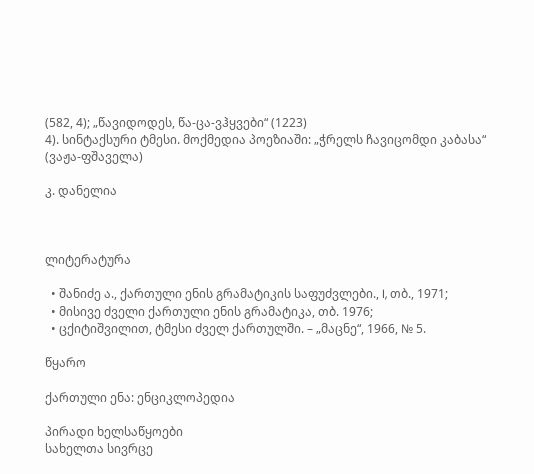(582, 4); „წავიდოდეს, წა-ცა-ვჰყვები“ (1223)
4). სინტაქსური ტმესი. მოქმედია პოეზიაში: „ჭრელს ჩავიცომდი კაბასა“ (ვაჟა-ფშაველა)

კ. დანელია



ლიტერატურა

  • შანიძე ა., ქართული ენის გრამატიკის საფუძვლები., I, თბ., 1971;
  • მისივე ძველი ქართული ენის გრამატიკა, თბ. 1976;
  • ცქიტიშვილით, ტმესი ძველ ქართულში. – „მაცნე“, 1966, № 5.

წყარო

ქართული ენა: ენციკლოპედია

პირადი ხელსაწყოები
სახელთა სივრცე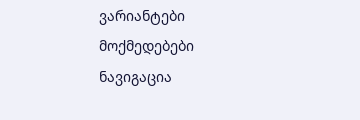ვარიანტები
მოქმედებები
ნავიგაცია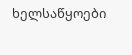ხელსაწყოები